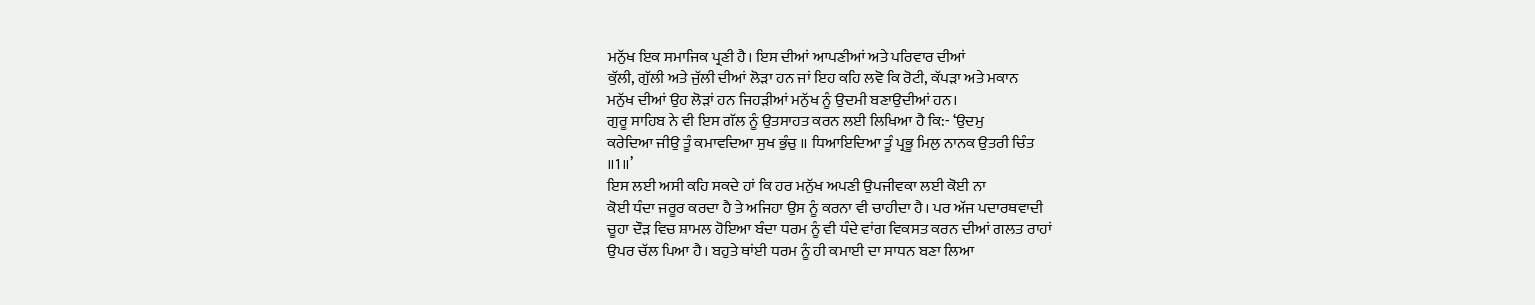ਮਨੁੱਖ ਇਕ ਸਮਾਜਿਕ ਪ੍ਰਣੀ ਹੈ। ਇਸ ਦੀਆਂ ਆਪਣੀਆਂ ਅਤੇ ਪਰਿਵਾਰ ਦੀਆਂ
ਕੁੱਲੀ, ਗੁੱਲੀ ਅਤੇ ਜੁੱਲੀ ਦੀਆਂ ਲੋੜਾ ਹਨ ਜਾਂ ਇਹ ਕਹਿ ਲਵੋ ਕਿ ਰੋਟੀ, ਕੱਪੜਾ ਅਤੇ ਮਕਾਨ
ਮਨੁੱਖ ਦੀਆਂ ਉਹ ਲੋੜਾਂ ਹਨ ਜਿਹੜੀਆਂ ਮਨੁੱਖ ਨੂੰ ਉਦਮੀ ਬਣਾਉਦੀਆਂ ਹਨ।
ਗੁਰੂ ਸਾਹਿਬ ਨੇ ਵੀ ਇਸ ਗੱਲ ਨੂੰ ਉਤਸਾਹਤ ਕਰਨ ਲਈ ਲਿਖਿਆ ਹੈ ਕਿ:- ‘ਉਦਮੁ
ਕਰੇਦਿਆ ਜੀਉ ਤੂੰ ਕਮਾਵਦਿਆ ਸੁਖ ਭੁੰਚੁ ॥ ਧਿਆਇਦਿਆ ਤੂੰ ਪ੍ਰਭੂ ਮਿਲੁ ਨਾਨਕ ਉਤਰੀ ਚਿੰਤ
॥1॥’
ਇਸ ਲਈ ਅਸੀ ਕਹਿ ਸਕਦੇ ਹਾਂ ਕਿ ਹਰ ਮਨੁੱਖ ਅਪਣੀ ਉਪਜੀਵਕਾ ਲਈ ਕੋਈ ਨਾ
ਕੋਈ ਧੰਦਾ ਜਰੂਰ ਕਰਦਾ ਹੈ ਤੇ ਅਜਿਹਾ ਉਸ ਨੂੰ ਕਰਨਾ ਵੀ ਚਾਹੀਦਾ ਹੈ। ਪਰ ਅੱਜ ਪਦਾਰਥਵਾਦੀ
ਚੂਹਾ ਦੌੜ ਵਿਚ ਸ਼ਾਮਲ ਹੋਇਆ ਬੰਦਾ ਧਰਮ ਨੂੰ ਵੀ ਧੰਦੇ ਵਾਂਗ ਵਿਕਸਤ ਕਰਨ ਦੀਆਂ ਗਲਤ ਰਾਹਾਂ
ਉਪਰ ਚੱਲ ਪਿਆ ਹੈ। ਬਹੁਤੇ ਥਾਂਈ ਧਰਮ ਨੂੰ ਹੀ ਕਮਾਈ ਦਾ ਸਾਧਨ ਬਣਾ ਲਿਆ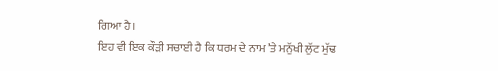ਗਿਆ ਹੈ।
ਇਹ ਵੀ ਇਕ ਕੌੜੀ ਸਚਾਈ ਹੈ ਕਿ ਧਰਮ ਦੇ ਨਾਮ ’ਤੇ ਮਨੁੱਖੀ ਲੁੱਟ ਮੁੱਢ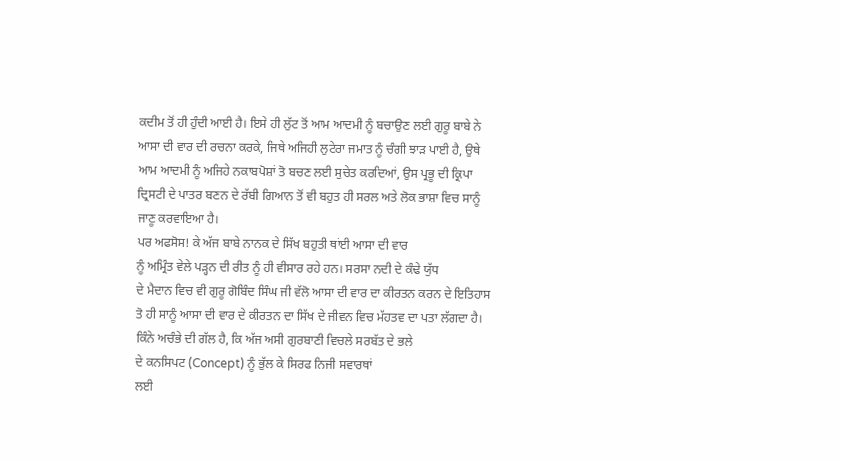ਕਦੀਮ ਤੋਂ ਹੀ ਹੁੰਦੀ ਆਈ ਹੈ। ਇਸੇ ਹੀ ਲੁੱਟ ਤੋਂ ਆਮ ਆਦਮੀ ਨੂੰ ਬਚਾਉਣ ਲਈ ਗੁਰੂ ਬਾਬੇ ਨੇ
ਆਸਾ ਦੀ ਵਾਰ ਦੀ ਰਚਨਾ ਕਰਕੇ, ਜਿਥੇ ਅਜਿਹੀ ਲੁਟੇਰਾ ਜਮਾਤ ਨੂੰ ਚੰਗੀ ਝਾੜ ਪਾਈ ਹੈ, ਉਥੇ
ਆਮ ਆਦਮੀ ਨੂੰ ਅਜਿਹੇ ਨਕਾਬਪੋਸ਼ਾਂ ਤੋ ਬਚਣ ਲਈ ਸੁਚੇਤ ਕਰਦਿਆਂ, ਉਸ ਪ੍ਰਭੂ ਦੀ ਕ੍ਰਿਪਾ
ਦ੍ਰਿਸਟੀ ਦੇ ਪਾਤਰ ਬਣਨ ਦੇ ਰੱਬੀ ਗਿਆਨ ਤੋਂ ਵੀ ਬਹੁਤ ਹੀ ਸਰਲ ਅਤੇ ਲੋਕ ਭਾਸ਼ਾ ਵਿਚ ਸਾਨੂੰ
ਜਾਣੂ ਕਰਵਾਇਆ ਹੈ।
ਪਰ ਅਫਸੋਸ! ਕੇ ਅੱਜ ਬਾਬੇ ਨਾਨਕ ਦੇ ਸਿੱਖ ਬਹੁਤੀ ਥਾਂਈ ਆਸਾ ਦੀ ਵਾਰ
ਨੂੰ ਅਮ੍ਰਿੰਤ ਵੇਲੇ ਪੜ੍ਹਨ ਦੀ ਰੀਤ ਨੂੰ ਹੀ ਵੀਸਾਰ ਰਹੇ ਹਨ। ਸਰਸਾ ਨਦੀ ਦੇ ਕੰਢੇ ਯੁੱਧ
ਦੇ ਮੈਦਾਨ ਵਿਚ ਵੀ ਗੁਰੂ ਗੋਬਿੰਦ ਸਿੰਘ ਜੀ ਵੱਲੋ ਆਸਾ ਦੀ ਵਾਰ ਦਾ ਕੀਰਤਨ ਕਰਨ ਦੇ ਇਤਿਹਾਸ
ਤੋ ਹੀ ਸਾਨੂੰ ਆਸਾ ਦੀ ਵਾਰ ਦੇ ਕੀਰਤਨ ਦਾ ਸਿੱਖ ਦੇ ਜੀਵਨ ਵਿਚ ਮੱਹਤਵ ਦਾ ਪਤਾ ਲੱਗਦਾ ਹੈ।
ਕਿੰਨੇ ਅਚੰਭੇ ਦੀ ਗੱਲ ਹੈ, ਕਿ ਅੱਜ ਅਸੀ ਗੁਰਬਾਣੀ ਵਿਚਲੇ ਸਰਬੱਤ ਦੇ ਭਲੇ
ਦੇ ਕਨਸਿਪਟ (Concept) ਨੂੰ ਭੁੱਲ ਕੇ ਸਿਰਫ ਨਿਜੀ ਸਵਾਰਥਾਂ
ਲਈ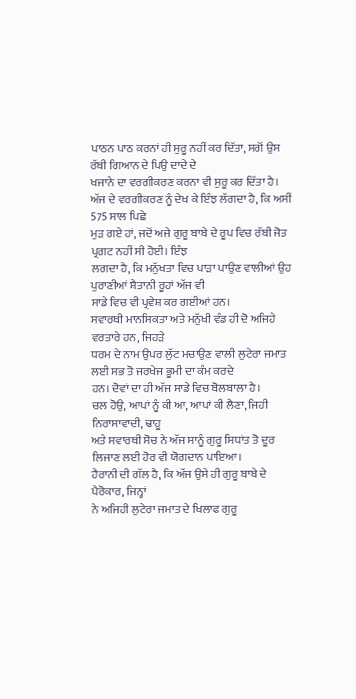ਪਾਠਨ ਪਾਠ ਕਰਨਾਂ ਹੀ ਸੁਰੂ ਨਹੀਂ ਕਰ ਦਿੱਤਾ, ਸਗੋਂ ਉਸ ਰੱਬੀ ਗਿਆਨ ਦੇ ਪਿਉ ਦਾਦੇ ਦੇ
ਖਜਾਨੇ ਦਾ ਵਰਗੀਕਰਣ ਕਰਨਾ ਵੀ ਸੁਰੂ ਕਰ ਦਿੱਤਾ ਹੈ।
ਅੱਜ ਦੇ ਵਰਗੀਕਰਣ ਨੂੰ ਦੇਖ ਕੇ ਇੰਝ ਲੱਗਦਾ ਹੈ, ਕਿ ਅਸੀਂ 575 ਸਾਲ ਪਿਛੇ
ਮੁੜ ਗਏ ਹਾਂ, ਜਦੋਂ ਅਜੇ ਗੁਰੂ ਬਾਬੇ ਦੇ ਰੂਪ ਵਿਚ ਰੱਬੀ ਜੋਤ ਪ੍ਰਗਟ ਨਹੀਂ ਸੀ ਹੋਈ। ਇੰਝ
ਲਗਦਾ ਹੈ, ਕਿ ਮਨੁੱਖਤਾ ਵਿਚ ਪਾੜਾ ਪਾਉਣ ਵਾਲੀਆਂ ਉਹ ਪੁਰਾਣੀਆਂ ਸ਼ੈਤਾਨੀ ਰੂਹਾਂ ਅੱਜ ਵੀ
ਸਾਡੇ ਵਿਚ ਵੀ ਪ੍ਰਵੇਸ਼ ਕਰ ਗਈਆਂ ਹਨ।
ਸਵਾਰਥੀ ਮਾਨਸਿਕਤਾ ਅਤੇ ਮਨੁੱਖੀ ਵੰਡ ਹੀ ਦੋ ਅਜਿਹੇ ਵਰਤਾਰੇ ਹਨ, ਜਿਹੜੇ
ਧਰਮ ਦੇ ਨਾਮ ਉਪਰ ਲੁੱਟ ਮਚਾਉਣ ਵਾਲੀ ਲੁਟੇਰਾ ਜਮਾਤ ਲਈ ਸਭ ਤੋ ਜਰਖੇਜ ਭੂਮੀ ਦਾ ਕੰਮ ਕਰਦੇ
ਹਨ। ਦੋਵਾਂ ਦਾ ਹੀ ਅੱਜ ਸਾਡੇ ਵਿਚ ਬੋਲਬਾਲਾ ਹੈ।
ਚਲ ਹੋਉ, ਆਪਾਂ ਨੂੰ ਕੀ ਆ, ਆਪਾਂ ਕੀ ਲੈਣਾ, ਜਿਹੀ ਨਿਰਾਸਾਵਾਦੀ, ਢਾਹੂ
ਅਤੇ ਸਵਾਰਥੀ ਸੋਚ ਨੇ ਅੱਜ ਸਾਨੂੰ ਗੁਰੂ ਸਿਧਾਂਤ ਤੋ ਦੂਰ ਲਿਜਾਣ ਲਈ ਹੋਰ ਵੀ ਯੋਗਦਾਨ ਪਾਇਆ।
ਹੈਰਾਨੀ ਦੀ ਗੱਲ ਹੈ, ਕਿ ਅੱਜ ਉਸੇ ਹੀ ਗੁਰੂ ਬਾਬੇ ਦੇ ਪੈਰੋਕਾਰ, ਜਿਨ੍ਹਾਂ
ਨੇ ਅਜਿਹੀ ਲੁਟੇਰਾ ਜਮਾਤ ਦੇ ਖਿਲਾਫ ਗੁਰੂ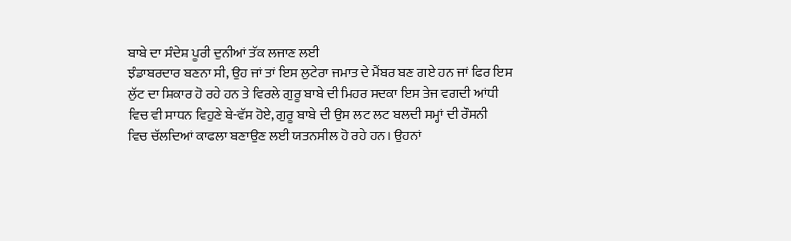ਬਾਬੇ ਦਾ ਸੰਦੇਸ਼ ਪੂਰੀ ਦੁਨੀਆਂ ਤੱਕ ਲਜਾਣ ਲਈ
ਝੰਡਾਬਰਦਾਰ ਬਣਨਾ ਸੀ, ਉਹ ਜਾਂ ਤਾਂ ਇਸ ਲੁਟੇਰਾ ਜਮਾਤ ਦੇ ਮੈਂਬਰ ਬਣ ਗਏ ਹਨ ਜਾਂ ਫਿਰ ਇਸ
ਲੁੱਟ ਦਾ ਸ਼ਿਕਾਰ ਹੋ ਰਹੇ ਹਨ ਤੇ ਵਿਰਲੇ ਗੁਰੂ ਬਾਬੇ ਦੀ ਮਿਹਰ ਸਦਕਾ ਇਸ ਤੇਜ ਵਗਦੀ ਆਂਧੀ
ਵਿਚ ਵੀ ਸਾਧਨ ਵਿਹੁਣੇ ਬੇ-ਵੱਸ ਹੋਏ, ਗੁਰੂ ਬਾਬੇ ਦੀ ਉਸ ਲਟ ਲਟ ਬਲਦੀ ਸਮ੍ਹਾਂ ਦੀ ਰੌਸਨੀ
ਵਿਚ ਚੱਲਦਿਆਂ ਕਾਫਲਾ ਬਣਾਉਣ ਲਈ ਯਤਨਸੀਲ ਹੋ ਰਹੇ ਹਨ। ਉਹਨਾਂ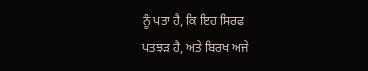ਨੂੰ ਪਤਾ ਹੈ, ਕਿ ਇਹ ਸਿਰਫ
ਪਤਝੜ ਹੈ, ਅਤੇ ਬਿਰਖ ਅਜੇ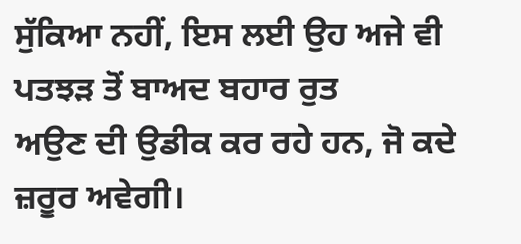ਸੁੱਕਿਆ ਨਹੀਂ, ਇਸ ਲਈ ਉਹ ਅਜੇ ਵੀ ਪਤਝੜ ਤੋਂ ਬਾਅਦ ਬਹਾਰ ਰੁਤ
ਅਉਣ ਦੀ ਉਡੀਕ ਕਰ ਰਹੇ ਹਨ, ਜੋ ਕਦੇ ਜ਼ਰੂਰ ਅਵੇਗੀ।